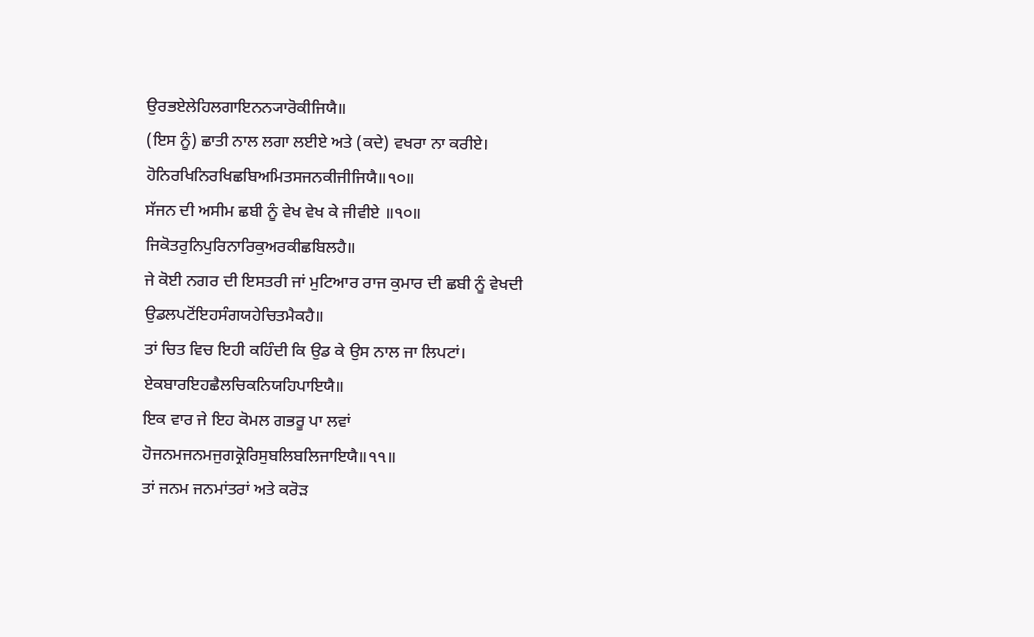ਉਰਭਏਲੇਹਿਲਗਾਇਨਨ੍ਯਾਰੋਕੀਜਿਯੈ॥
(ਇਸ ਨੂੰ) ਛਾਤੀ ਨਾਲ ਲਗਾ ਲਈਏ ਅਤੇ (ਕਦੇ) ਵਖਰਾ ਨਾ ਕਰੀਏ।
ਹੋਨਿਰਖਿਨਿਰਖਿਛਬਿਅਮਿਤਸਜਨਕੀਜੀਜਿਯੈ॥੧੦॥
ਸੱਜਨ ਦੀ ਅਸੀਮ ਛਬੀ ਨੂੰ ਵੇਖ ਵੇਖ ਕੇ ਜੀਵੀਏ ॥੧੦॥
ਜਿਕੋਤਰੁਨਿਪੁਰਿਨਾਰਿਕੁਅਰਕੀਛਬਿਲਹੈ॥
ਜੇ ਕੋਈ ਨਗਰ ਦੀ ਇਸਤਰੀ ਜਾਂ ਮੁਟਿਆਰ ਰਾਜ ਕੁਮਾਰ ਦੀ ਛਬੀ ਨੂੰ ਵੇਖਦੀ
ਉਡਲਪਟੋਂਇਹਸੰਗਯਹੇਚਿਤਮੈਕਹੈ॥
ਤਾਂ ਚਿਤ ਵਿਚ ਇਹੀ ਕਹਿੰਦੀ ਕਿ ਉਡ ਕੇ ਉਸ ਨਾਲ ਜਾ ਲਿਪਟਾਂ।
ਏਕਬਾਰਇਹਛੈਲਚਿਕਨਿਯਹਿਪਾਇਯੈ॥
ਇਕ ਵਾਰ ਜੇ ਇਹ ਕੋਮਲ ਗਭਰੂ ਪਾ ਲਵਾਂ
ਹੋਜਨਮਜਨਮਜੁਗਕ੍ਰੋਰਿਸੁਬਲਿਬਲਿਜਾਇਯੈ॥੧੧॥
ਤਾਂ ਜਨਮ ਜਨਮਾਂਤਰਾਂ ਅਤੇ ਕਰੋੜ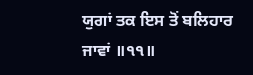ਯੁਗਾਂ ਤਕ ਇਸ ਤੋਂ ਬਲਿਹਾਰ ਜਾਵਾਂ ॥੧੧॥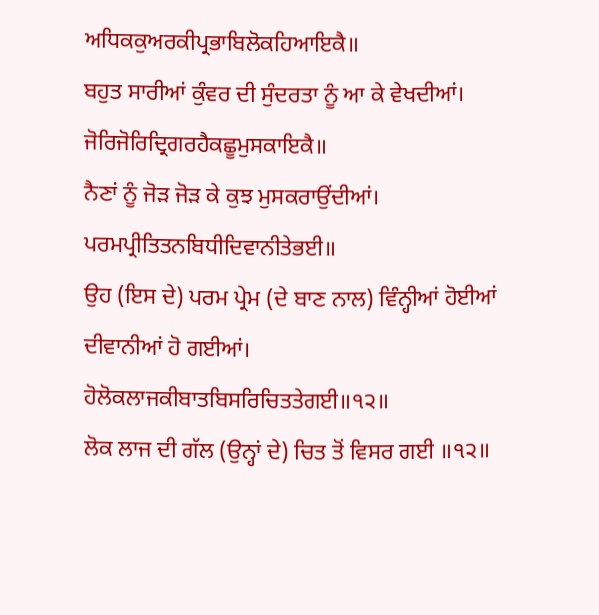ਅਧਿਕਕੁਅਰਕੀਪ੍ਰਭਾਬਿਲੋਕਹਿਆਇਕੈ॥
ਬਹੁਤ ਸਾਰੀਆਂ ਕੁੰਵਰ ਦੀ ਸੁੰਦਰਤਾ ਨੂੰ ਆ ਕੇ ਵੇਖਦੀਆਂ।
ਜੋਰਿਜੋਰਿਦ੍ਰਿਗਰਹੈਕਛੂਮੁਸਕਾਇਕੈ॥
ਨੈਣਾਂ ਨੂੰ ਜੋੜ ਜੋੜ ਕੇ ਕੁਝ ਮੁਸਕਰਾਉਂਦੀਆਂ।
ਪਰਮਪ੍ਰੀਤਿਤਨਬਿਧੀਦਿਵਾਨੀਤੇਭਈ॥
ਉਹ (ਇਸ ਦੇ) ਪਰਮ ਪ੍ਰੇਮ (ਦੇ ਬਾਣ ਨਾਲ) ਵਿੰਨ੍ਹੀਆਂ ਹੋਈਆਂ ਦੀਵਾਨੀਆਂ ਹੋ ਗਈਆਂ।
ਹੋਲੋਕਲਾਜਕੀਬਾਤਬਿਸਰਿਚਿਤਤੇਗਈ॥੧੨॥
ਲੋਕ ਲਾਜ ਦੀ ਗੱਲ (ਉਨ੍ਹਾਂ ਦੇ) ਚਿਤ ਤੋਂ ਵਿਸਰ ਗਈ ॥੧੨॥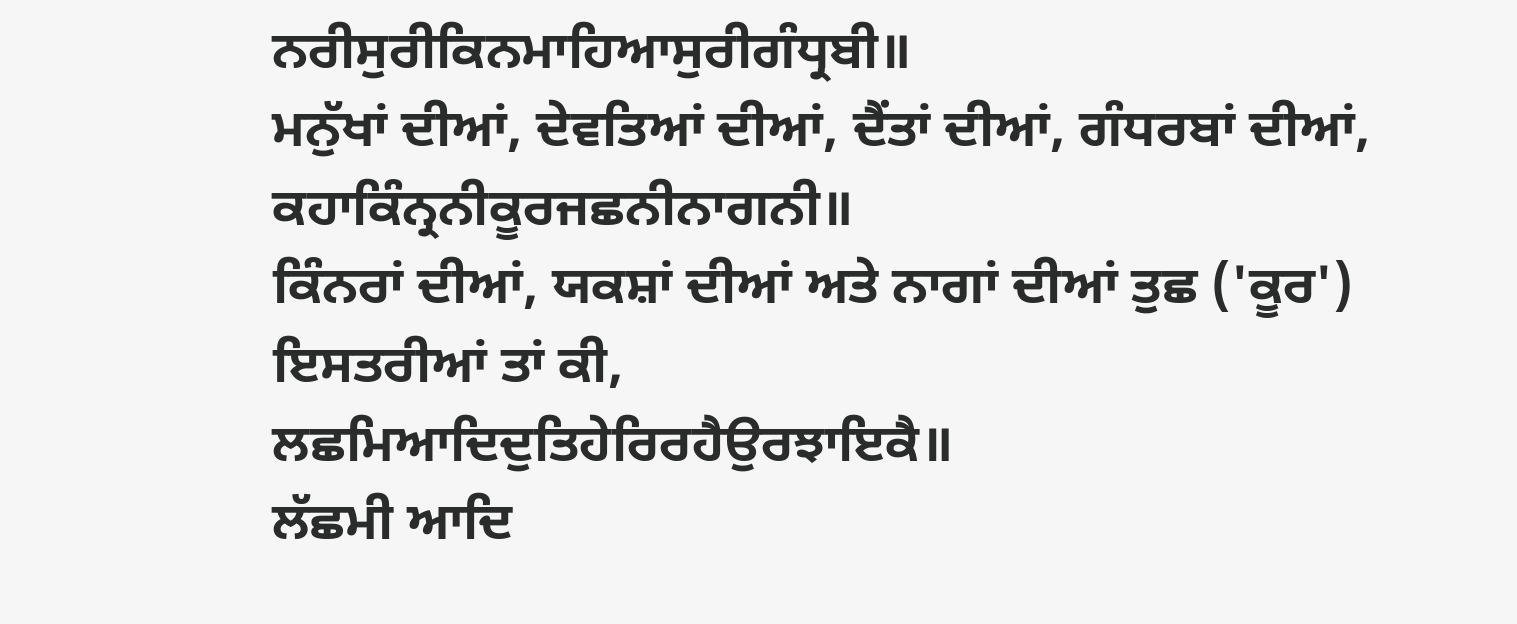ਨਰੀਸੁਰੀਕਿਨਮਾਹਿਆਸੁਰੀਗੰਧ੍ਰਬੀ॥
ਮਨੁੱਖਾਂ ਦੀਆਂ, ਦੇਵਤਿਆਂ ਦੀਆਂ, ਦੈਂਤਾਂ ਦੀਆਂ, ਗੰਧਰਬਾਂ ਦੀਆਂ,
ਕਹਾਕਿੰਨ੍ਰਨੀਕੂਰਜਛਨੀਨਾਗਨੀ॥
ਕਿੰਨਰਾਂ ਦੀਆਂ, ਯਕਸ਼ਾਂ ਦੀਆਂ ਅਤੇ ਨਾਗਾਂ ਦੀਆਂ ਤੁਛ ('ਕੂਰ') ਇਸਤਰੀਆਂ ਤਾਂ ਕੀ,
ਲਛਮਿਆਦਿਦੁਤਿਹੇਰਿਰਹੈਉਰਝਾਇਕੈ॥
ਲੱਛਮੀ ਆਦਿ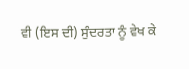ਵੀ (ਇਸ ਦੀ) ਸੁੰਦਰਤਾ ਨੂੰ ਵੇਖ ਕੇ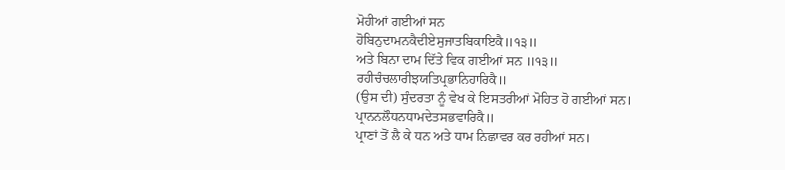ਮੋਹੀਆਂ ਗਈਆਂ ਸਨ
ਹੋਬਿਨੁਦਾਮਨਕੈਦੀਏਸੁਜਾਤਬਿਕਾਇਕੈ॥੧੩॥
ਅਤੇ ਬਿਨਾ ਦਾਮ ਦਿੱਤੇ ਵਿਕ ਗਈਆਂ ਸਨ ॥੧੩॥
ਰਹੀਚੰਚਲਾਰੀਝਯਤਿਪ੍ਰਭਾਨਿਹਾਰਿਕੈ॥
(ਉਸ ਦੀ) ਸੁੰਦਰਤਾ ਨੂੰ ਵੇਖ ਕੇ ਇਸਤਰੀਆਂ ਮੋਹਿਤ ਹੋ ਗਈਆਂ ਸਨ।
ਪ੍ਰਾਨਨਲੌਧਨਧਾਮਦੇਤਸਭਵਾਰਿਕੈ॥
ਪ੍ਰਾਣਾਂ ਤੋਂ ਲੈ ਕੇ ਧਨ ਅਤੇ ਧਾਮ ਨਿਛਾਵਰ ਕਰ ਰਹੀਆਂ ਸਨ।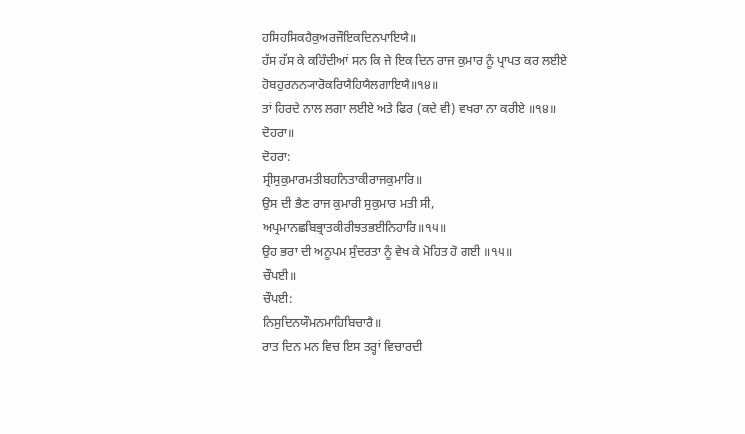ਹਸਿਹਸਿਕਹੈਕੁਅਰਜੌਇਕਦਿਨਪਾਇਯੈ॥
ਹੱਸ ਹੱਸ ਕੇ ਕਹਿੰਦੀਆਂ ਸਨ ਕਿ ਜੇ ਇਕ ਦਿਨ ਰਾਜ ਕੁਮਾਰ ਨੂੰ ਪ੍ਰਾਪਤ ਕਰ ਲਈਏ
ਹੋਬਹੁਰਨਨ੍ਯਾਰੋਕਰਿਯੈਹਿਯੈਲਗਾਇਯੈ॥੧੪॥
ਤਾਂ ਹਿਰਦੇ ਨਾਲ ਲਗਾ ਲਈਏ ਅਤੇ ਫਿਰ (ਕਦੇ ਵੀ) ਵਖਰਾ ਨਾ ਕਰੀਏ ॥੧੪॥
ਦੋਹਰਾ॥
ਦੋਹਰਾ:
ਸ੍ਰੀਸੁਕੁਮਾਰਮਤੀਬਹਨਿਤਾਕੀਰਾਜਕੁਮਾਰਿ॥
ਉਸ ਦੀ ਭੈਣ ਰਾਜ ਕੁਮਾਰੀ ਸੁਕੁਮਾਰ ਮਤੀ ਸੀ,
ਅਪ੍ਰਮਾਨਛਬਿਭ੍ਰਾਤਕੀਰੀਝਤਭਈਨਿਹਾਰਿ॥੧੫॥
ਉਹ ਭਰਾ ਦੀ ਅਨੂਪਮ ਸੁੰਦਰਤਾ ਨੂੰ ਵੇਖ ਕੇ ਮੋਹਿਤ ਹੋ ਗਈ ॥੧੫॥
ਚੌਪਈ॥
ਚੌਪਈ:
ਨਿਸੁਦਿਨਯੌਮਨਮਾਹਿਬਿਚਾਰੈ॥
ਰਾਤ ਦਿਨ ਮਨ ਵਿਚ ਇਸ ਤਰ੍ਹਾਂ ਵਿਚਾਰਦੀ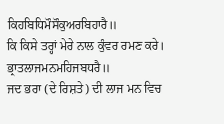ਕਿਹਬਿਧਿਮੌਸੌਕੁਅਰਬਿਹਾਰੈ॥
ਕਿ ਕਿਸੇ ਤਰ੍ਹਾਂ ਮੇਰੇ ਨਾਲ ਕੁੰਵਰ ਰਮਣ ਕਰੇ।
ਭ੍ਰਾਤਲਾਜਮਨਮਹਿਜਬਧਰੈ॥
ਜਦ ਭਰਾ (ਦੇ ਰਿਸ਼ਤੇ) ਦੀ ਲਾਜ ਮਨ ਵਿਚ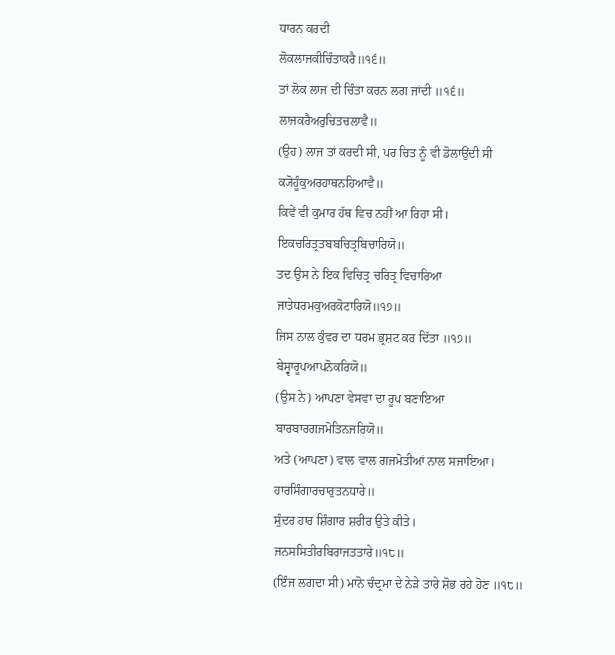ਧਾਰਨ ਕਰਦੀ
ਲੋਕਲਾਜਕੀਚਿੰਤਾਕਰੈ॥੧੬॥
ਤਾਂ ਲੋਕ ਲਾਜ ਦੀ ਚਿੰਤਾ ਕਰਨ ਲਗ ਜਾਂਦੀ ॥੧੬॥
ਲਾਜਕਰੈਅਰੁਚਿਤਚਲਾਵੈ॥
(ਉਹ) ਲਾਜ ਤਾਂ ਕਰਦੀ ਸੀ, ਪਰ ਚਿਤ ਨੂੰ ਵੀ ਡੋਲਾਉਂਦੀ ਸੀ
ਕ੍ਯੋਹੂੰਕੁਅਰਹਾਥਨਹਿਆਵੈ॥
ਕਿਵੇਂ ਵੀ ਕੁਮਾਰ ਹੱਥ ਵਿਚ ਨਹੀਂ ਆ ਰਿਹਾ ਸੀ।
ਇਕਚਰਿਤ੍ਰਤਬਬਚਿਤ੍ਰਬਿਚਾਰਿਯੋ॥
ਤਦ ਉਸ ਨੇ ਇਕ ਵਿਚਿਤ੍ਰ ਚਰਿਤ੍ਰ ਵਿਚਾਰਿਆ
ਜਾਤੇਧਰਮਕੁਅਰਕੋਟਾਰਿਯੋ॥੧੭॥
ਜਿਸ ਨਾਲ ਕੁੰਵਰ ਦਾ ਧਰਮ ਭ੍ਰਸ਼ਟ ਕਰ ਦਿੱਤਾ ॥੧੭॥
ਬੇਸ੍ਵਾਰੂਪਆਪਨੋਕਰਿਯੋ॥
(ਉਸ ਨੇ) ਆਪਣਾ ਵੇਸਵਾ ਦਾ ਰੂਪ ਬਣਾਇਆ
ਬਾਰਬਾਰਗਜਮੋਤਿਨਜਰਿਯੋ॥
ਅਤੇ (ਆਪਣਾ) ਵਾਲ ਵਾਲ ਗਜਮੋਤੀਆਂ ਨਾਲ ਸਜਾਇਆ।
ਹਾਰਸਿੰਗਾਰਚਾਰੁਤਨਧਾਰੇ॥
ਸੁੰਦਰ ਹਾਰ ਸ਼ਿੰਗਾਰ ਸ਼ਰੀਰ ਉਤੇ ਕੀਤੇ।
ਜਨਸਸਿਤੀਰਬਿਰਾਜਤਤਾਰੇ॥੧੮॥
(ਇੰਜ ਲਗਦਾ ਸੀ) ਮਾਨੋ ਚੰਦ੍ਰਮਾ ਦੇ ਨੇੜੇ ਤਾਰੇ ਸ਼ੋਭ ਰਹੇ ਹੋਣ ॥੧੮॥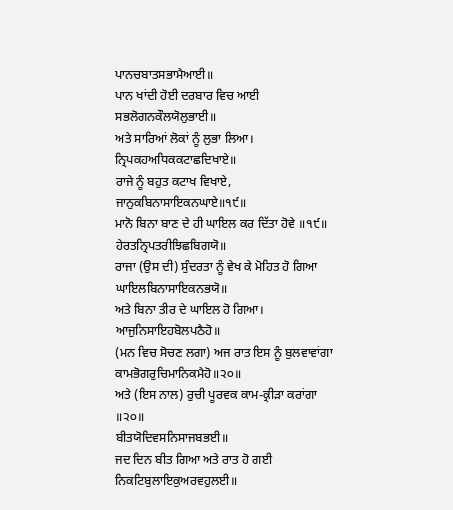ਪਾਨਚਬਾਤਸਭਾਮੈਆਈ॥
ਪਾਨ ਖਾਂਦੀ ਹੋਈ ਦਰਬਾਰ ਵਿਚ ਆਈ
ਸਭਲੋਗਨਕੌਲਯੋਲੁਭਾਈ॥
ਅਤੇ ਸਾਰਿਆਂ ਲੋਕਾਂ ਨੂੰ ਲੁਭਾ ਲਿਆ।
ਨ੍ਰਿਪਕਹਅਧਿਕਕਟਾਛਦਿਖਾਏ॥
ਰਾਜੇ ਨੂੰ ਬਹੁਤ ਕਟਾਖ ਵਿਖਾਏ,
ਜਾਨੁਕਬਿਨਾਸਾਇਕਨਘਾਏ॥੧੯॥
ਮਾਨੋ ਬਿਨਾ ਬਾਣ ਦੇ ਹੀ ਘਾਇਲ ਕਰ ਦਿੱਤਾ ਹੋਵੇ ॥੧੯॥
ਹੇਰਤਨ੍ਰਿਪਤਰੀਝਿਛਬਿਗਯੋ॥
ਰਾਜਾ (ਉਸ ਦੀ) ਸੁੰਦਰਤਾ ਨੂੰ ਵੇਖ ਕੇ ਮੋਹਿਤ ਹੋ ਗਿਆ
ਘਾਇਲਬਿਨਾਸਾਇਕਨਭਯੋ॥
ਅਤੇ ਬਿਨਾ ਤੀਰ ਦੇ ਘਾਇਲ ਹੋ ਗਿਆ।
ਆਜੁਨਿਸਾਇਹਬੋਲਪਠੈਹੋ॥
(ਮਨ ਵਿਚ ਸੋਚਣ ਲਗਾ) ਅਜ ਰਾਤ ਇਸ ਨੂੰ ਬੁਲਵਾਵਾਂਗਾ
ਕਾਮਭੋਗਰੁਚਿਮਾਨਿਕਮੈਹੋ॥੨੦॥
ਅਤੇ (ਇਸ ਨਾਲ) ਰੁਚੀ ਪੂਰਵਕ ਕਾਮ-ਕ੍ਰੀੜਾ ਕਰਾਂਗਾ ॥੨੦॥
ਬੀਤਯੋਦਿਵਸਨਿਸਾਜਬਭਈ॥
ਜਦ ਦਿਨ ਬੀਤ ਗਿਆ ਅਤੇ ਰਾਤ ਹੋ ਗਈ
ਨਿਕਟਿਬੁਲਾਇਕੁਅਰਵਹੁਲਈ॥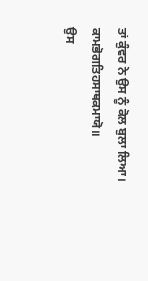ਤਾਂ ਕੁੰਵਰ ਨੇ ਉਸ ਨੂੰ ਕੋਲ ਬੁਲਾ ਲਿਆ।
ਕਾਮਭੋਗਤਿਹਸਾਥਕਮਾਯੋ॥
ਉਸ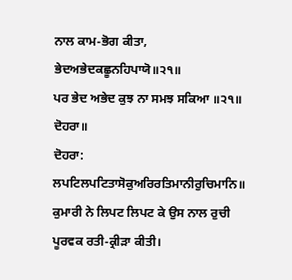ਨਾਲ ਕਾਮ-ਭੋਗ ਕੀਤਾ,
ਭੇਦਅਭੇਦਕਛੂਨਹਿਪਾਯੋ॥੨੧॥
ਪਰ ਭੇਦ ਅਭੇਦ ਕੁਝ ਨਾ ਸਮਝ ਸਕਿਆ ॥੨੧॥
ਦੋਹਰਾ॥
ਦੋਹਰਾ:
ਲਪਟਿਲਪਟਿਤਾਸੋਕੁਅਰਿਰਤਿਮਾਨੀਰੁਚਿਮਾਨਿ॥
ਕੁਮਾਰੀ ਨੇ ਲਿਪਟ ਲਿਪਟ ਕੇ ਉਸ ਨਾਲ ਰੁਚੀ ਪੂਰਵਕ ਰਤੀ-ਕ੍ਰੀੜਾ ਕੀਤੀ।